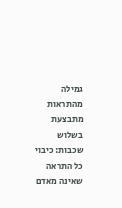גמילה מהתראות מתבצעת בשלוש שכבות: כיבוי כל התראה שאינה מאדם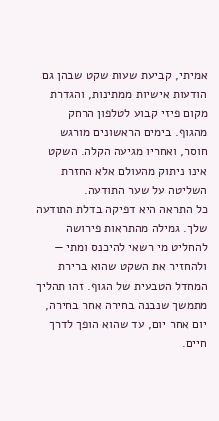אמיתי, קביעת שעות שקט שבהן גם הודעות אישיות ממתינות, והגדרת מקום פיזי קבוע לטלפון הרחק מהגוף. בימים הראשונים מורגש חוסר, ואחריו מגיעה הקלה. השקט אינו ניתוק מהעולם אלא החזרת השליטה על שער התודעה.
כל התראה היא דפיקה בדלת התודעה שלך. גמילה מהתראות פירושה להחליט מי רשאי להיכנס ומתי — ולהחזיר את השקט שהוא ברירת המחדל הטבעית של הגוף. זהו תהליך מתמשך שנבנה בחירה אחר בחירה, יום אחר יום, עד שהוא הופך לדרך חיים.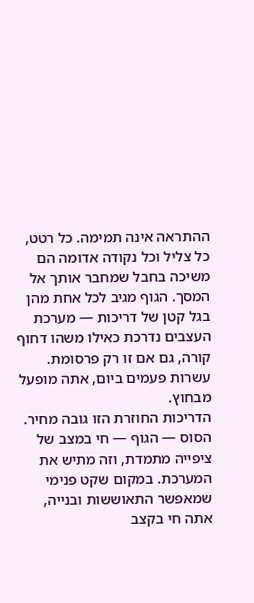ההתראה אינה תמימה. כל רטט, כל צליל וכל נקודה אדומה הם משיכה בחבל שמחבר אותך אל המסך. הגוף מגיב לכל אחת מהן בגל קטן של דריכות — מערכת העצבים נדרכת כאילו משהו דחוף קורה, גם אם זו רק פרסומת. עשרות פעמים ביום, אתה מופעל מבחוץ.
הדריכות החוזרת הזו גובה מחיר. הסוס — הגוף — חי במצב של ציפייה מתמדת, וזה מתיש את המערכת. במקום שקט פנימי שמאפשר התאוששות ובנייה, אתה חי בקצב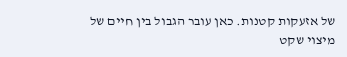של אזעקות קטנות. כאן עובר הגבול בין חיים של מיצוי שקט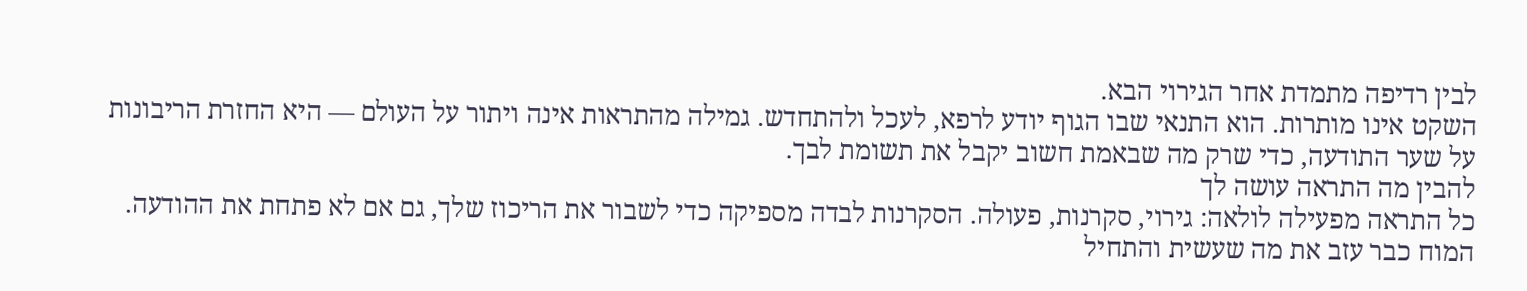לבין רדיפה מתמדת אחר הגירוי הבא.
השקט אינו מותרות. הוא התנאי שבו הגוף יודע לרפא, לעכל ולהתחדש. גמילה מהתראות אינה ויתור על העולם — היא החזרת הריבונות על שער התודעה, כדי שרק מה שבאמת חשוב יקבל את תשומת לבך.
להבין מה התראה עושה לך
כל התראה מפעילה לולאה: גירוי, סקרנות, פעולה. הסקרנות לבדה מספיקה כדי לשבור את הריכוז שלך, גם אם לא פתחת את ההודעה. המוח כבר עזב את מה שעשית והתחיל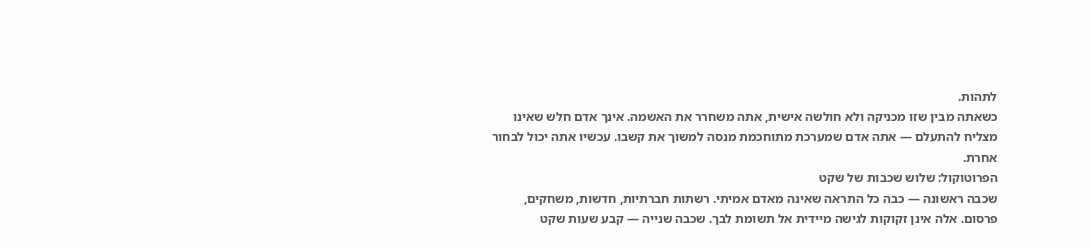לתהות.
כשאתה מבין שזו מכניקה ולא חולשה אישית, אתה משחרר את האשמה. אינך אדם חלש שאינו מצליח להתעלם — אתה אדם שמערכת מתוחכמת מנסה למשוך את קשבו. עכשיו אתה יכול לבחור אחרת.
הפרוטוקול: שלוש שכבות של שקט
שכבה ראשונה — כבה כל התראה שאינה מאדם אמיתי. רשתות חברתיות, חדשות, משחקים, פרסום. אלה אינן זקוקות לגישה מיידית אל תשומת לבך. שכבה שנייה — קבע שעות שקט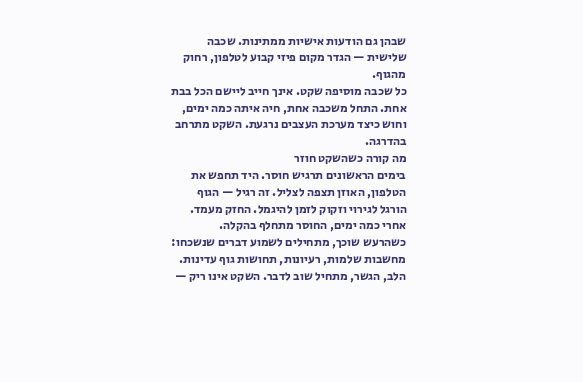שבהן גם הודעות אישיות ממתינות. שכבה שלישית — הגדר מקום פיזי קבוע לטלפון, רחוק מהגוף.
כל שכבה מוסיפה שקט. אינך חייב ליישם הכל בבת אחת. התחל משכבה אחת, חיה איתה כמה ימים, וחוש כיצד מערכת העצבים נרגעת. השקט מתרחב בהדרגה.
מה קורה כשהשקט חוזר
בימים הראשונים תרגיש חוסר. היד תחפש את הטלפון, האוזן תצפה לצליל. זה רגיל — הגוף הורגל לגירוי וזקוק לזמן להיגמל. החזק מעמד. אחרי כמה ימים, החוסר מתחלף בהקלה.
כשהרעש שוכך, מתחילים לשמוע דברים שנשכחו: מחשבות שלמות, רעיונות, תחושות גוף עדינות. הלב, הגשר, מתחיל שוב לדבר. השקט אינו ריק —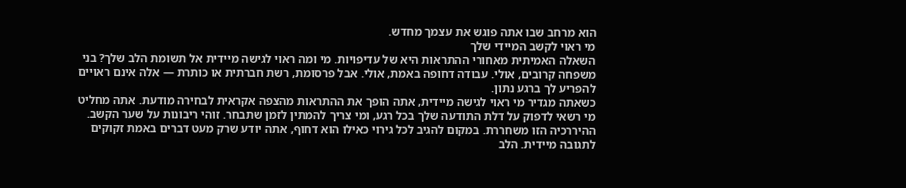הוא מרחב שבו אתה פוגש את עצמך מחדש.
מי ראוי לקשב המיידי שלך
השאלה האמיתית מאחורי ההתראות היא של עדיפויות. מי ומה ראוי לגישה מיידית אל תשומת הלב שלך? בני משפחה קרובים, אולי. עבודה דחופה באמת, אולי. אבל פרסומת, רשת חברתית או כותרת — אלה אינם ראויים להפריע לך ברגע נתון.
כשאתה מגדיר מי ראוי לגישה מיידית, אתה הופך את ההתראות מהצפה אקראית לבחירה מודעת. אתה מחליט מי רשאי לדפוק על דלת התודעה שלך בכל רגע, ומי צריך להמתין לזמן שתבחר. זוהי ריבונות על שער הקשב.
ההיררכיה הזו משחררת. במקום להגיב לכל גירוי כאילו הוא דחוף, אתה יודע שרק מעט דברים באמת זקוקים לתגובה מיידית. הלב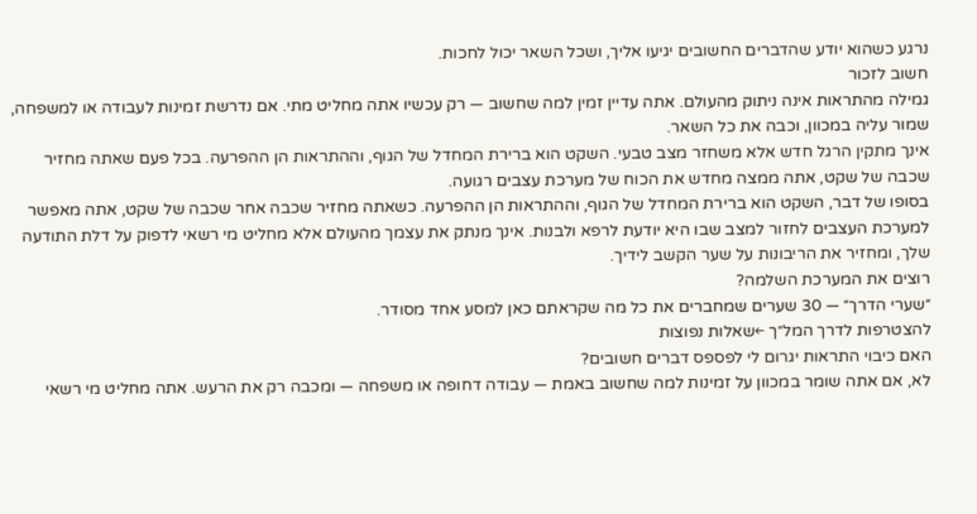נרגע כשהוא יודע שהדברים החשובים יגיעו אליך, ושכל השאר יכול לחכות.
חשוב לזכור
גמילה מהתראות אינה ניתוק מהעולם. אתה עדיין זמין למה שחשוב — רק עכשיו אתה מחליט מתי. אם נדרשת זמינות לעבודה או למשפחה, שמור עליה במכוון, וכבה את כל השאר.
אינך מתקין הרגל חדש אלא משחזר מצב טבעי. השקט הוא ברירת המחדל של הגוף, וההתראות הן ההפרעה. בכל פעם שאתה מחזיר שכבה של שקט, אתה ממצה מחדש את הכוח של מערכת עצבים רגועה.
בסופו של דבר, השקט הוא ברירת המחדל של הגוף, וההתראות הן ההפרעה. כשאתה מחזיר שכבה אחר שכבה של שקט, אתה מאפשר למערכת העצבים לחזור למצב שבו היא יודעת לרפא ולבנות. אינך מנתק את עצמך מהעולם אלא מחליט מי רשאי לדפוק על דלת התודעה שלך, ומחזיר את הריבונות על שער הקשב לידיך.
רוצים את המערכת השלמה?
״שערי הדרך״ — 30 שערים שמחברים את כל מה שקראתם כאן למסע אחד מסודר.
להצטרפות לדרך המל״ך ←שאלות נפוצות
האם כיבוי התראות יגרום לי לפספס דברים חשובים?
לא, אם אתה שומר במכוון על זמינות למה שחשוב באמת — עבודה דחופה או משפחה — ומכבה רק את הרעש. אתה מחליט מי רשאי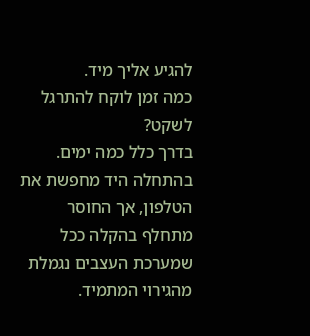להגיע אליך מיד.
כמה זמן לוקח להתרגל לשקט?
בדרך כלל כמה ימים. בהתחלה היד מחפשת את הטלפון, אך החוסר מתחלף בהקלה ככל שמערכת העצבים נגמלת מהגירוי המתמיד.